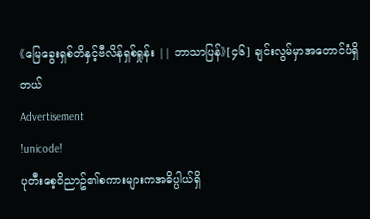《မြေခွေးရှစ်တိနှင့်ဗီလိန်ရှစ်ရှုန်း || ဘာသာပြန်》[၄၆] ချင်းလွမ်မှာအတောင်ပံရှိတယ်
Advertisement
!unicode!
ပုတီးစေ့ဝိညာဥ်၏စကားများကအဓိပ္ပါယ်ရှိ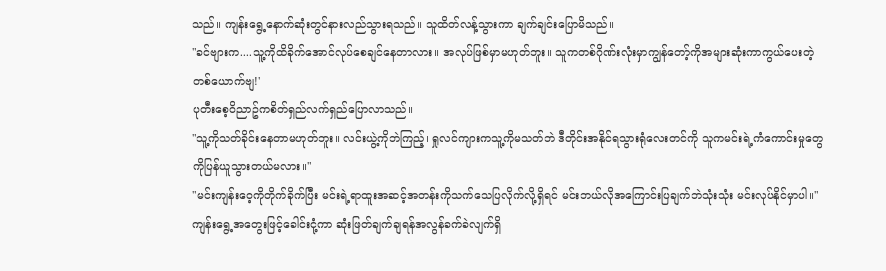သည်။ ကျန်းရွေ့နောက်ဆုံးတွင်နားလည်သွားရသည်။ သူထိတ်လန့်သွားကာ ချက်ချင်းပြောမိသည်။
"ခင်ဗျားက....သူ့ကိုထိခိုက်အောင်လုပ်စေချင်နေတာလား။ အလုပ်ဖြစ်မှာမဟုတ်ဘူး။ သူကတစ်ဂိုဏ်းလုံးမှာကျွန်တော့်ကိုအများဆုံးကာကွယ်ပေးတဲ့တစ်ယောက်ဗျ!'
ပုတီးစေ့ဝိညာဥ်ကစိတ်ရှည်လက်ရှည်ပြောလာသည်။
"သူ့ကိုသတ်ခိုင်းနေတာမဟုတ်ဘူး။ လင်းယွဲ့ကိုဘဲကြည့်၊ ရှုလင်ကျားကသူ့ကိုမသတ်ဘဲ ဒီတိုင်းအနိုင်ရသွားရုံလေးတင်ကို သူကမင်းရဲ့ကံကောင်းမှုတွေကိုပြန်ယူသွားတယ်မလား။"
"မင်းကျန်းဝေ့ကိုတိုက်ခိုက်ပြီး မင်းရဲ့ရာထူးအဆင့်အတန်းကိုသက်သေပြလိုက်လို့ရှိရင် မင်းဘယ်လိုအကြောင်းပြချက်ဘဲသုံးသုံး မင်းလုပ်နိုင်မှာပါ။"
ကျန်းရွေ့အတွေးဖြင့်ခေါင်းငုံ့ကာ ဆုံးဖြတ်ချက်ချရန်အလွန်ခက်ခဲလျက်ရှိ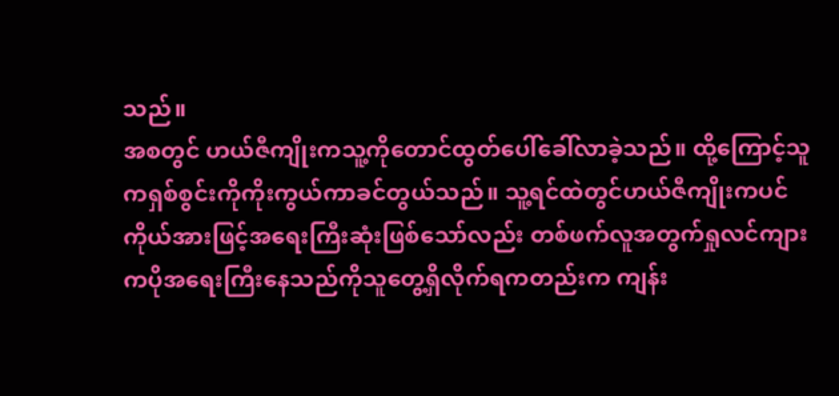သည်။
အစတွင် ဟယ်ဇီကျိုးကသူ့ကိုတောင်ထွတ်ပေါ်ခေါ်လာခဲ့သည်။ ထို့ကြောင့်သူကရှစ်စွင်းကိုကိုးကွယ်ကာခင်တွယ်သည်။ သူ့ရင်ထဲတွင်ဟယ်ဇီကျိုးကပင်ကိုယ်အားဖြင့်အရေးကြီးဆုံးဖြစ်သော်လည်း တစ်ဖက်လူအတွက်ရှုလင်ကျားကပိုအရေးကြီးနေသည်ကိုသူတွေ့ရှိလိုက်ရကတည်းက ကျန်း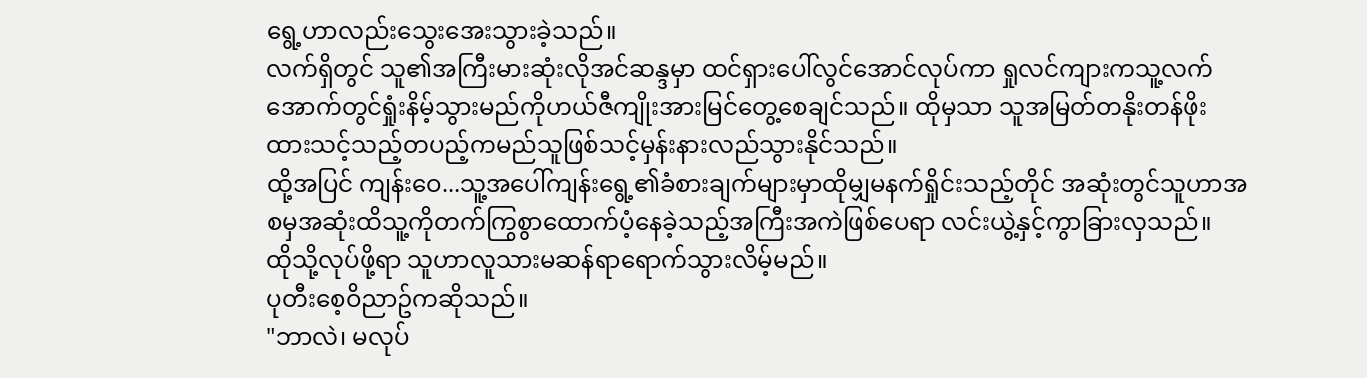ရွေ့ဟာလည်းသွေးအေးသွားခဲ့သည်။
လက်ရှိတွင် သူ၏အကြီးမားဆုံးလိုအင်ဆန္ဒမှာ ထင်ရှားပေါ်လွင်အောင်လုပ်ကာ ရှုလင်ကျားကသူ့လက်အောက်တွင်ရှုံးနိမ့်သွားမည်ကိုဟယ်ဇီကျိုးအားမြင်တွေ့စေချင်သည်။ ထိုမှသာ သူအမြတ်တနိုးတန်ဖိုးထားသင့်သည့်တပည့်ကမည်သူဖြစ်သင့်မှန်းနားလည်သွားနိုင်သည်။
ထို့အပြင် ကျန်းဝေ...သူ့အပေါ်ကျန်းရွေ့၏ခံစားချက်များမှာထိုမျှမနက်ရှိုင်းသည့်တိုင် အဆုံးတွင်သူဟာအစမှအဆုံးထိသူ့ကိုတက်ကြွစွာထောက်ပံ့နေခဲ့သည့်အကြီးအကဲဖြစ်ပေရာ လင်းယွဲ့နှင့်ကွာခြားလှသည်။
ထိုသို့လုပ်ဖို့ရာ သူဟာလူသားမဆန်ရာရောက်သွားလိမ့်မည်။
ပုတီးစေ့ဝိညာဥ်ကဆိုသည်။
"ဘာလဲ၊ မလုပ်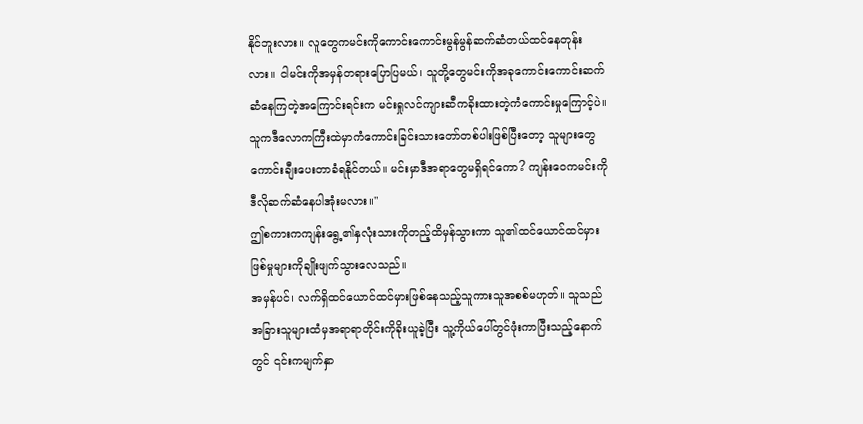နိုင်ဘူးလား။ လူတွေကမင်းကိုကောင်းကောင်းမွန်မွန်ဆက်ဆံတယ်ထင်နေတုန်းလား။ ငါမင်းကိုအမှန်တရားပြောပြမယ်၊ သူတို့တွေမင်းကိုအခုကောင်းကောင်းဆက်ဆံနေကြတဲ့အကြောင်းရင်းက မင်းရှုလင်ကျားဆီကခိုးထားတဲ့ကံကောင်းမှုကြောင့်ပဲ။ သူကဒီလောကကြီးထဲမှာကံကောင်းခြင်းသားတော်တစ်ပါးဖြစ်ပြီးတော့ သူများတွေကောင်းချီးပေးတာခံရနိုင်တယ်။ မင်းမှာဒီအရာတွေမရှိရင်ကော? ကျန်းဝေကမင်းကိုဒီလိုဆက်ဆံနေပါအုံးမလား။"
ဤစကားကကျန်းရွေ့၏နှလုံးသားကိုတည့်ထိမှန်သွားကာ သူ၏ထင်ယောင်ထင်မှားဖြစ်မှုများကိုချိုးဖျက်သွားလေသည်။
အမှန်ပင်၊ လက်ရှိထင်ယောင်ထင်မှားဖြစ်နေသည့်သူကားသူအစစ်မဟုတ်။ သူသည်အခြားသူများထံမှအရာရာတိုင်းကိုခိုးယူခဲ့ပြီး သူ့ကိုယ်ပေါ်တွင်ဖုံးကာပြီးသည့်နောက်တွင် ၎င်းကမျက်နှာ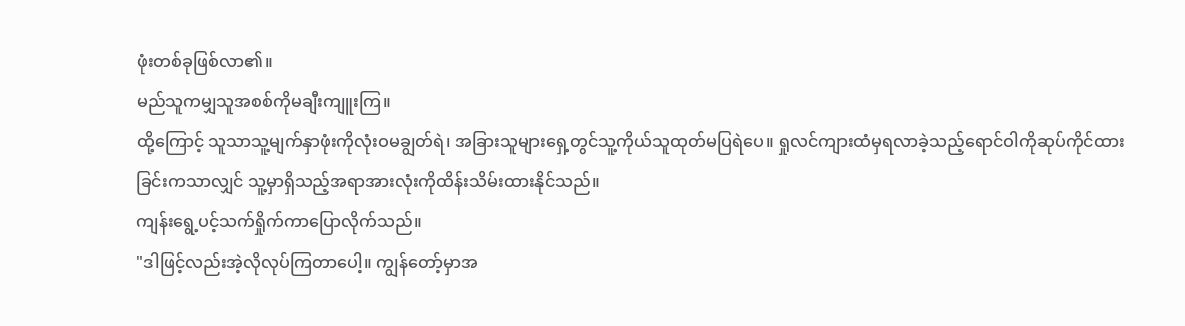ဖုံးတစ်ခုဖြစ်လာ၏။
မည်သူကမျှသူအစစ်ကိုမချီးကျူးကြ။
ထို့ကြောင့် သူသာသူ့မျက်နှာဖုံးကိုလုံးဝမချွတ်ရဲ၊ အခြားသူများရှေ့တွင်သူ့ကိုယ်သူထုတ်မပြရဲပေ။ ရှုလင်ကျားထံမှရလာခဲ့သည့်ရောင်ဝါကိုဆုပ်ကိုင်ထားခြင်းကသာလျှင် သူ့မှာရှိသည့်အရာအားလုံးကိုထိန်းသိမ်းထားနိုင်သည်။
ကျန်းရွေ့ပင့်သက်ရှိုက်ကာပြောလိုက်သည်။
"ဒါဖြင့်လည်းအဲ့လိုလုပ်ကြတာပေါ့။ ကျွန်တော့်မှာအ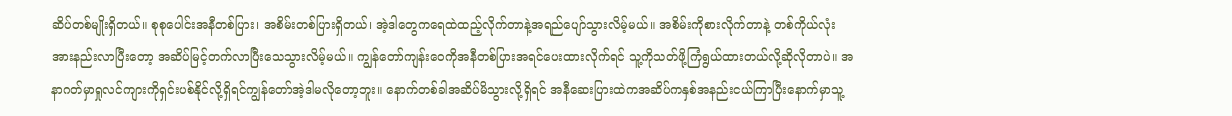ဆိပ်တစ်မျိုးရှိတယ်။ စုစုပေါင်းအနီတစ်ပြား၊ အစိမ်းတစ်ပြားရှိတယ်၊ အဲ့ဒါတွေကရေထဲထည့်လိုက်တာနဲ့အရည်ပျော်သွားလိမ့်မယ်။ အစိမ်းကိုစားလိုက်တာနဲ့ တစ်ကိုယ်လုံးအားနည်းလာပြီးတော့ အဆိပ်မြင့်တက်လာပြီးသေသွားလိမ့်မယ်။ ကျွန်တော်ကျန်းဝေကိုအနီတစ်ပြားအရင်ပေးထားလိုက်ရင် သူ့ကိုသတ်ဖို့ကြံရွယ်ထားတယ်လို့ဆိုလိုတာပဲ။ အနာဂတ်မှာရှုလင်ကျားကိုရှင်းပစ်နိုင်လို့ရှိရင်ကျွန်တော်အဲ့ဒါမလိုတော့ဘူး။ နောက်တစ်ခါအဆိပ်မိသွားလို့ရှိရင် အနီဆေးပြားထဲကအဆိပ်ကနှစ်အနည်းငယ်ကြာပြီးနောက်မှာသူ့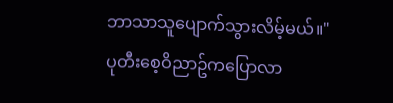ဘာသာသူပျောက်သွားလိမ့်မယ်။"
ပုတီးစေ့ဝိညာဥ်ကပြောလာ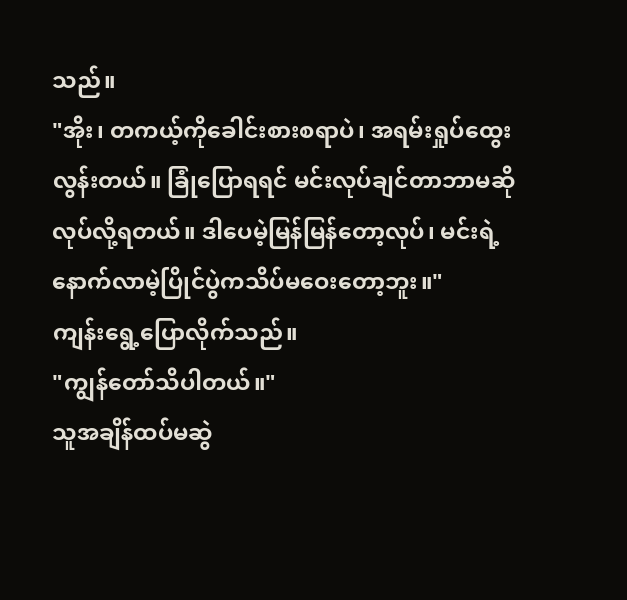သည်။
"အိုး၊ တကယ့်ကိုခေါင်းစားစရာပဲ၊ အရမ်းရှုပ်ထွေးလွန်းတယ်။ ခြုံပြောရရင် မင်းလုပ်ချင်တာဘာမဆိုလုပ်လို့ရတယ်။ ဒါပေမဲ့မြန်မြန်တော့လုပ်၊ မင်းရဲ့နောက်လာမဲ့ပြိုင်ပွဲကသိပ်မဝေးတော့ဘူး။"
ကျန်းရွေ့ပြောလိုက်သည်။
"ကျွန်တော်သိပါတယ်။"
သူအချိန်ထပ်မဆွဲ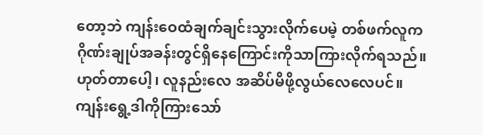တော့ဘဲ ကျန်းဝေထံချက်ချင်းသွားလိုက်ပေမဲ့ တစ်ဖက်လူကဂိုဏ်းချုပ်အခန်းတွင်ရှိနေကြောင်းကိုသာကြားလိုက်ရသည်။ ဟုတ်တာပေါ့၊ လူနည်းလေ အဆိပ်မိဖို့လွယ်လေလေပင်။
ကျန်းရွေ့ဒါကိုကြားသော်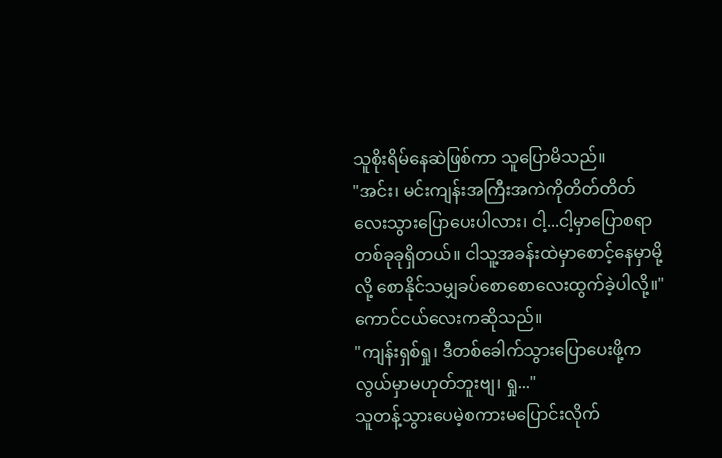သူစိုးရိမ်နေဆဲဖြစ်ကာ သူပြောမိသည်။
"အင်း၊ မင်းကျန်းအကြီးအကဲကိုတိတ်တိတ်လေးသွားပြောပေးပါလား၊ ငါ့...ငါ့မှာပြောစရာတစ်ခုခုရှိတယ်။ ငါသူ့အခန်းထဲမှာစောင့်နေမှာမို့လို့ စောနိုင်သမျှခပ်စောစောလေးထွက်ခဲ့ပါလို့။"
ကောင်ငယ်လေးကဆိုသည်။
"ကျန်းရှစ်ရှု၊ ဒီတစ်ခေါက်သွားပြောပေးဖို့ကလွယ်မှာမဟုတ်ဘူးဗျ၊ ရှု..."
သူတန့်သွားပေမဲ့စကားမပြောင်းလိုက်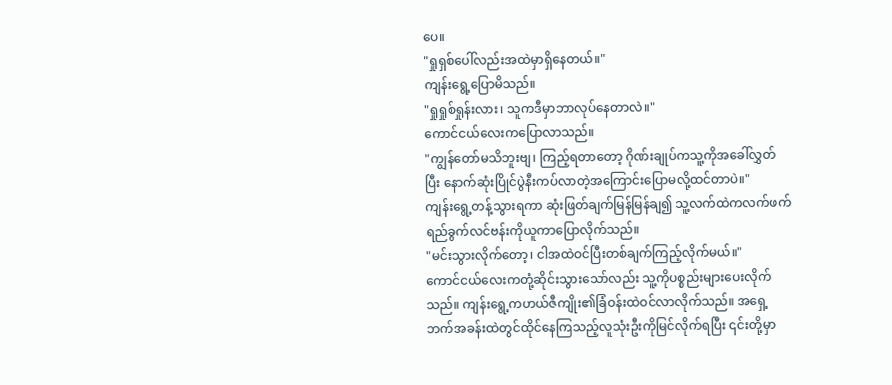ပေ။
"ရှုရှစ်ပေါ်လည်းအထဲမှာရှိနေတယ်။"
ကျန်းရွေ့ပြောမိသည်။
"ရှုရှုစ်ရှုန်းလား၊ သူကဒီမှာဘာလုပ်နေတာလဲ။"
ကောင်ငယ်လေးကပြောလာသည်။
"ကျွန်တော်မသိဘူးဗျ၊ ကြည့်ရတာတော့ ဂိုဏ်းချုပ်ကသူ့ကိုအခေါ်လွှတ်ပြီး နောက်ဆုံးပြိုင်ပွဲနီးကပ်လာတဲ့အကြောင်းပြောမလို့ထင်တာပဲ။"
ကျန်းရွေ့တန့်သွားရကာ ဆုံးဖြတ်ချက်မြန်မြန်ချ၍ သူ့လက်ထဲကလက်ဖက်ရည်ခွက်လင်ဗန်းကိုယူကာပြောလိုက်သည်။
"မင်းသွားလိုက်တော့၊ ငါအထဲဝင်ပြီးတစ်ချက်ကြည့်လိုက်မယ်။"
ကောင်ငယ်လေးကတုံ့ဆိုင်းသွားသော်လည်း သူ့ကိုပစ္စည်းများပေးလိုက်သည်။ ကျန်းရွေ့ကဟယ်ဇီကျိုး၏ခြံဝန်းထဲဝင်လာလိုက်သည်။ အရှေ့ဘက်အခန်းထဲတွင်ထိုင်နေကြသည့်လူသုံးဦးကိုမြင်လိုက်ရပြီး ၎င်းတို့မှာ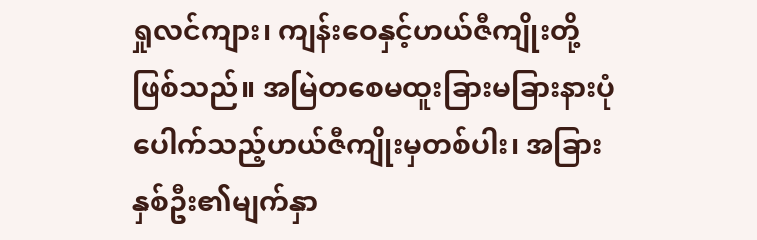ရှုလင်ကျား၊ ကျန်းဝေနှင့်ဟယ်ဇီကျိုးတို့ဖြစ်သည်။ အမြဲတစေမထူးခြားမခြားနားပုံပေါက်သည့်ဟယ်ဇီကျိုးမှတစ်ပါး၊ အခြားနှစ်ဦး၏မျက်နှာ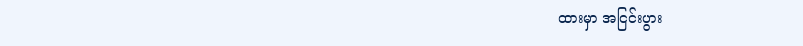ထားမှာ အငြင်းပွား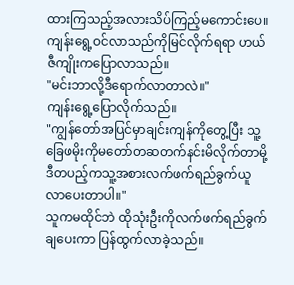ထားကြသည့်အလားသိပ်ကြည့်မကောင်းပေ။
ကျန်းရွေ့ဝင်လာသည်ကိုမြင်လိုက်ရရာ ဟယ်ဇီကျိုးကပြောလာသည်။
"မင်းဘာလို့ဒီရောက်လာတာလဲ။"
ကျန်းရွေ့ပြောလိုက်သည်။
"ကျွန်တော်အပြင်မှာချင်းကျန်ကိုတွေ့ပြီး သူ့ခြေဖမိုးကိုမတော်တဆတက်နင်းမိလိုက်တာမို့ ဒီတပည့်ကသူ့အစားလက်ဖက်ရည်ခွက်ယူလာပေးတာပါ။"
သူကမထိုင်ဘဲ ထိုသုံးဦးကိုလက်ဖက်ရည်ခွက်ချပေးကာ ပြန်ထွက်လာခဲ့သည်။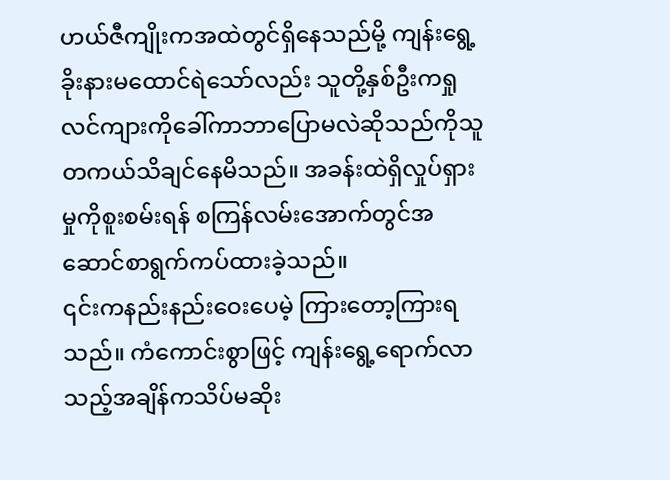ဟယ်ဇီကျိုးကအထဲတွင်ရှိနေသည်မို့ ကျန်းရွေ့ခိုးနားမထောင်ရဲသော်လည်း သူတို့နှစ်ဦးကရှုလင်ကျားကိုခေါ်ကာဘာပြောမလဲဆိုသည်ကိုသူတကယ်သိချင်နေမိသည်။ အခန်းထဲရှိလှုပ်ရှားမှုကိုစူးစမ်းရန် စကြန်လမ်းအောက်တွင်အဆောင်စာရွက်ကပ်ထားခဲ့သည်။
၎င်းကနည်းနည်းဝေးပေမဲ့ ကြားတော့ကြားရသည်။ ကံကောင်းစွာဖြင့် ကျန်းရွေ့ရောက်လာသည့်အချိန်ကသိပ်မဆိုး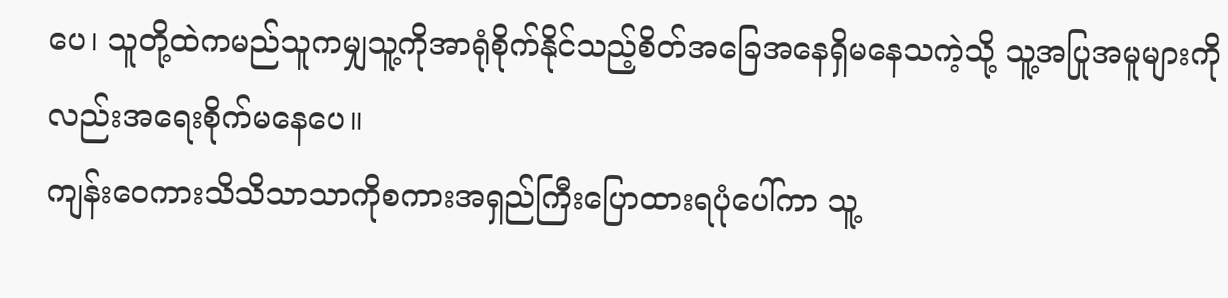ပေ၊ သူတို့ထဲကမည်သူကမျှသူ့ကိုအာရုံစိုက်နိုင်သည့်စိတ်အခြေအနေရှိမနေသကဲ့သို့ သူ့အပြုအမူများကိုလည်းအရေးစိုက်မနေပေ။
ကျန်းဝေကားသိသိသာသာကိုစကားအရှည်ကြီးပြောထားရပုံပေါ်ကာ သူ့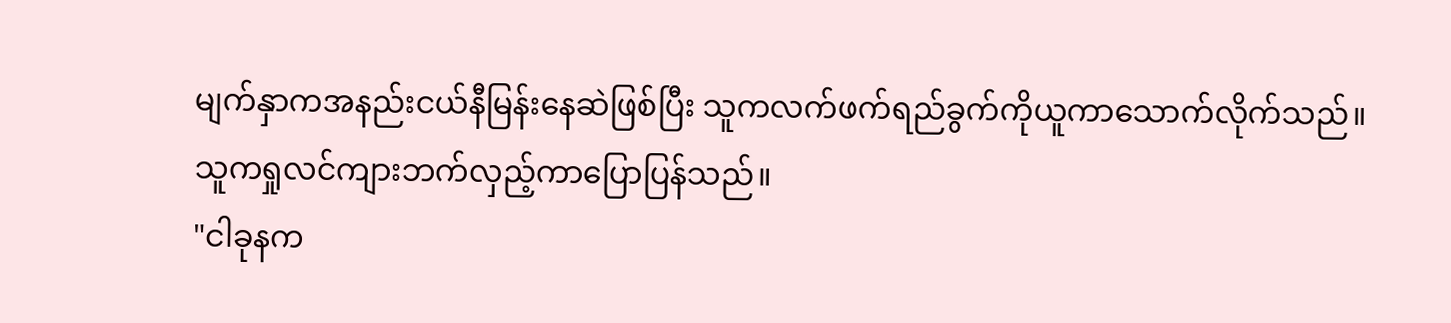မျက်နှာကအနည်းငယ်နီမြန်းနေဆဲဖြစ်ပြီး သူကလက်ဖက်ရည်ခွက်ကိုယူကာသောက်လိုက်သည်။
သူကရှုလင်ကျားဘက်လှည့်ကာပြောပြန်သည်။
"ငါခုနက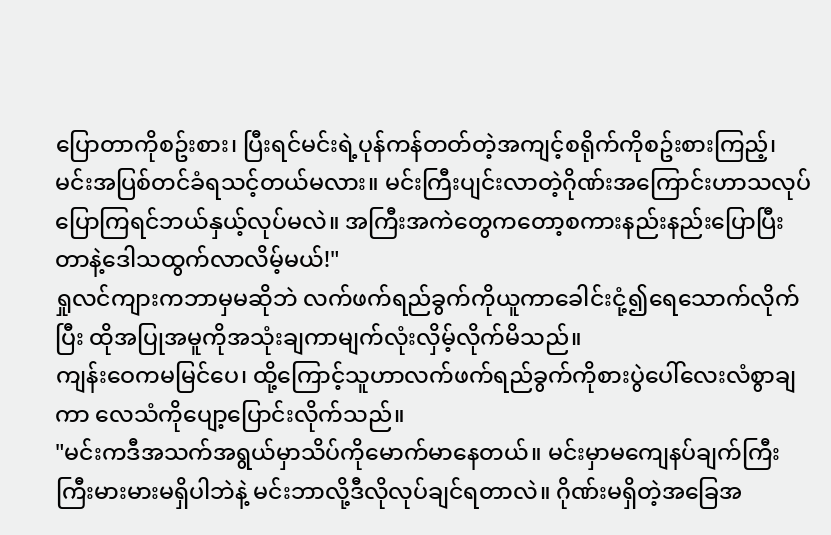ပြောတာကိုစဥ်းစား၊ ပြီးရင်မင်းရဲ့ပုန်ကန်တတ်တဲ့အကျင့်စရိုက်ကိုစဥ်းစားကြည့်၊ မင်းအပြစ်တင်ခံရသင့်တယ်မလား။ မင်းကြီးပျင်းလာတဲ့ဂိုဏ်းအကြောင်းဟာသလုပ်ပြောကြရင်ဘယ်နှယ့်လုပ်မလဲ။ အကြီးအကဲတွေကတော့စကားနည်းနည်းပြောပြီးတာနဲ့ဒေါသထွက်လာလိမ့်မယ်!"
ရှုလင်ကျားကဘာမှမဆိုဘဲ လက်ဖက်ရည်ခွက်ကိုယူကာခေါင်းငုံ့၍ရေသောက်လိုက်ပြီး ထိုအပြုအမူကိုအသုံးချကာမျက်လုံးလှိမ့်လိုက်မိသည်။
ကျန်းဝေကမမြင်ပေ၊ ထို့ကြောင့်သူဟာလက်ဖက်ရည်ခွက်ကိုစားပွဲပေါ်လေးလံစွာချကာ လေသံကိုပျော့ပြောင်းလိုက်သည်။
"မင်းကဒီအသက်အရွယ်မှာသိပ်ကိုမောက်မာနေတယ်။ မင်းမှာမကျေနပ်ချက်ကြီးကြီးမားမားမရှိပါဘဲနဲ့ မင်းဘာလို့ဒီလိုလုပ်ချင်ရတာလဲ။ ဂိုဏ်းမရှိတဲ့အခြေအ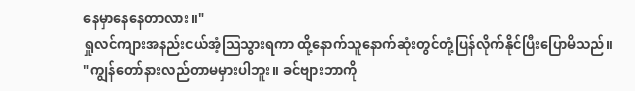နေမှာနေနေတာလား။"
ရှုလင်ကျားအနည်းငယ်အံ့သြသွားရကာ ထို့နောက်သူနောက်ဆုံးတွင်တုံ့ပြန်လိုက်နိုင်ပြီးပြောမိသည်။
"ကျွန်တော်နားလည်တာမမှားပါဘူး။ ခင်ဗျားဘာကို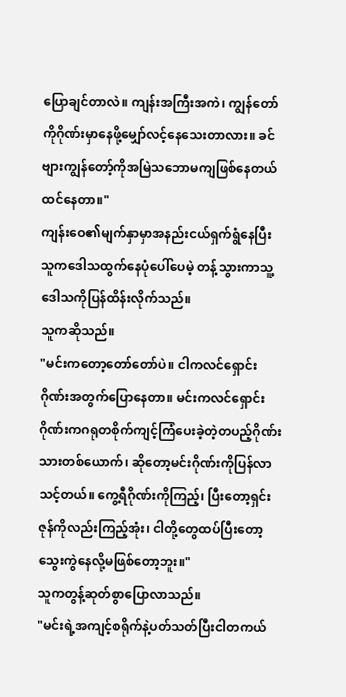ပြောချင်တာလဲ။ ကျန်းအကြီးအကဲ၊ ကျွန်တော်ကိုဂိုဏ်းမှာနေဖို့မျှော်လင့်နေသေးတာလား။ ခင်ဗျားကျွန်တော့်ကိုအမြဲသဘောမကျဖြစ်နေတယ်ထင်နေတာ။"
ကျန်းဝေ၏မျက်နှာမှာအနည်းငယ်ရှက်ရွံနေပြီး သူကဒေါသထွက်နေပုံပေါ်ပေမဲ့ တန့်သွားကာသူ့ဒေါသကိုပြန်ထိန်းလိုက်သည်။
သူကဆိုသည်။
"မင်းကတော့တော်တော်ပဲ။ ငါကလင်ရှောင်းဂိုဏ်းအတွက်ပြောနေတာ။ မင်းကလင်ရှောင်းဂိုဏ်းကဂရုတစိုက်ကျင့်ကြံပေးခဲ့တဲ့တပည့်ဂိုဏ်းသားတစ်ယောက်၊ ဆိုတော့မင်းဂိုဏ်းကိုပြန်လာသင့်တယ်။ ကွေ့ရီဂိုဏ်းကိုကြည့်၊ ပြီးတော့ရှင်းဇုန်ကိုလည်းကြည့်အုံး၊ ငါတို့တွေထပ်ပြီးတော့သွေးကွဲနေလို့မဖြစ်တော့ဘူး။"
သူကတွန့်ဆုတ်စွာပြောလာသည်။
"မင်းရဲ့အကျင့်စရိုက်နဲ့ပတ်သတ်ပြီးငါတကယ်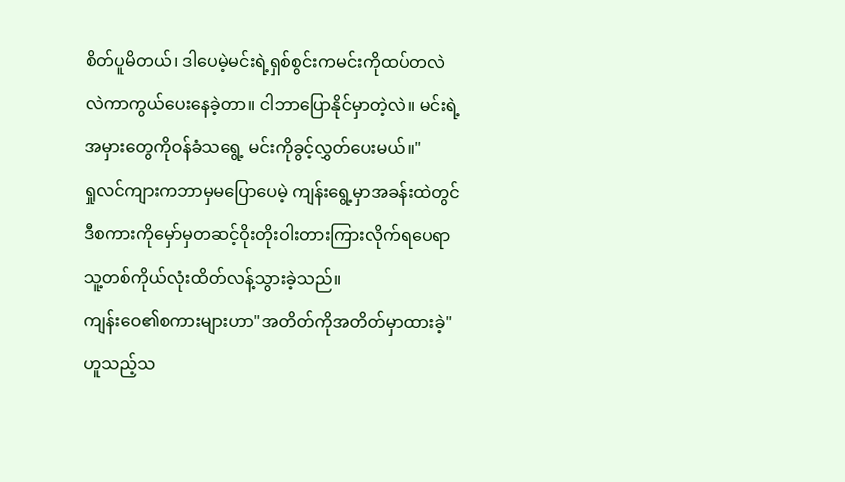စိတ်ပူမိတယ်၊ ဒါပေမဲ့မင်းရဲ့ရှစ်စွင်းကမင်းကိုထပ်တလဲလဲကာကွယ်ပေးနေခဲ့တာ။ ငါဘာပြောနိုင်မှာတဲ့လဲ။ မင်းရဲ့အမှားတွေကိုဝန်ခံသရွေ့ မင်းကိုခွင့်လွှတ်ပေးမယ်။"
ရှုလင်ကျားကဘာမှမပြောပေမဲ့ ကျန်းရွေ့မှာအခန်းထဲတွင်ဒီစကားကိုမှော်မှတဆင့်ဝိုးတိုးဝါးတားကြားလိုက်ရပေရာ သူ့တစ်ကိုယ်လုံးထိတ်လန့်သွားခဲ့သည်။
ကျန်းဝေ၏စကားများဟာ"အတိတ်ကိုအတိတ်မှာထားခဲ့"ဟူသည့်သ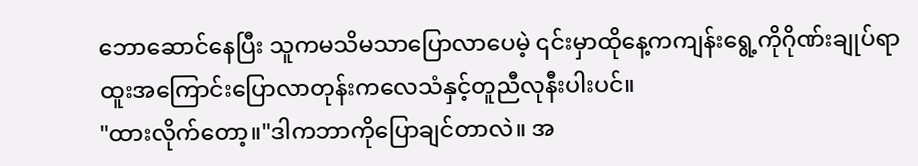ဘောဆောင်နေပြီး သူကမသိမသာပြောလာပေမဲ့ ၎င်းမှာထိုနေ့ကကျန်းရွေ့ကိုဂိုဏ်းချုပ်ရာထူးအကြောင်းပြောလာတုန်းကလေသံနှင့်တူညီလုနီးပါးပင်။
"ထားလိုက်တော့။"ဒါကဘာကိုပြောချင်တာလဲ။ အ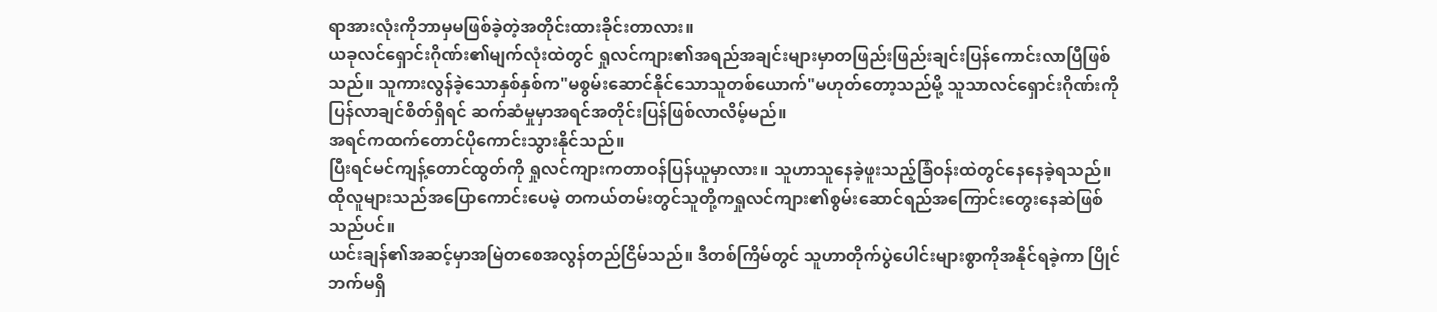ရာအားလုံးကိုဘာမှမဖြစ်ခဲ့တဲ့အတိုင်းထားခိုင်းတာလား။
ယခုလင်ရှောင်းဂိုဏ်း၏မျက်လုံးထဲတွင် ရှုလင်ကျား၏အရည်အချင်းများမှာတဖြည်းဖြည်းချင်းပြန်ကောင်းလာပြီဖြစ်သည်။ သူကားလွန်ခဲ့သောနှစ်နှစ်က"မစွမ်းဆောင်နိုင်သောသူတစ်ယောက်"မဟုတ်တော့သည်မို့ သူသာလင်ရှောင်းဂိုဏ်းကိုပြန်လာချင်စိတ်ရှိရင် ဆက်ဆံမှုမှာအရင်အတိုင်းပြန်ဖြစ်လာလိမ့်မည်။
အရင်ကထက်တောင်ပိုကောင်းသွားနိုင်သည်။
ပြီးရင်မင်ကျန့်တောင်ထွတ်ကို ရှုလင်ကျားကတာဝန်ပြန်ယူမှာလား။ သူဟာသူနေခဲ့ဖူးသည့်ခြံဝန်းထဲတွင်နေနေခဲ့ရသည်။
ထိုလူများသည်အပြောကောင်းပေမဲ့ တကယ်တမ်းတွင်သူတို့ကရှုလင်ကျား၏စွမ်းဆောင်ရည်အကြောင်းတွေးနေဆဲဖြစ်သည်ပင်။
ယင်းချန်၏အဆင့်မှာအမြဲတစေအလွန်တည်ငြိမ်သည်။ ဒီတစ်ကြိမ်တွင် သူဟာတိုက်ပွဲပေါင်းများစွာကိုအနိုင်ရခဲ့ကာ ပြိုင်ဘက်မရှိ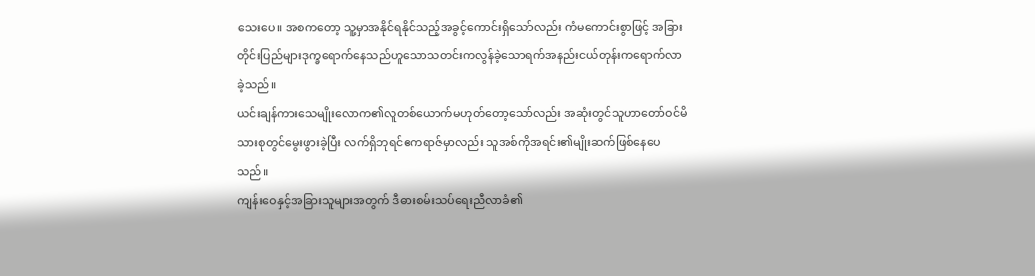သေးပေ။ အစကတော့ သူ့မှာအနိုင်ရနိုင်သည့်အခွင့်ကောင်းရှိသော်လည်း ကံမကောင်းစွာဖြင့် အခြားတိုင်းပြည်များဒုက္ခရောက်နေသည်ဟူသောသတင်းကလွန်ခဲ့သောရက်အနည်းငယ်တုန်းကရောက်လာခဲ့သည်။
ယင်းချန်ကားသေမျိုးလောက၏လူတစ်ယောက်မဟုတ်တော့သော်လည်း အဆုံးတွင်သူဟာတော်ဝင်မိသားစုတွင်မွေးဖွားခဲ့ပြီး လက်ရှိဘုရင်ဧကရာဇ်မှာလည်း သူအစ်ကိုအရင်း၏မျိုးဆက်ဖြစ်နေပေသည်။
ကျန်းဝေနှင့်အခြားသူများအတွက် ဒီဓားစမ်းသပ်ရေးညီလာခံ၏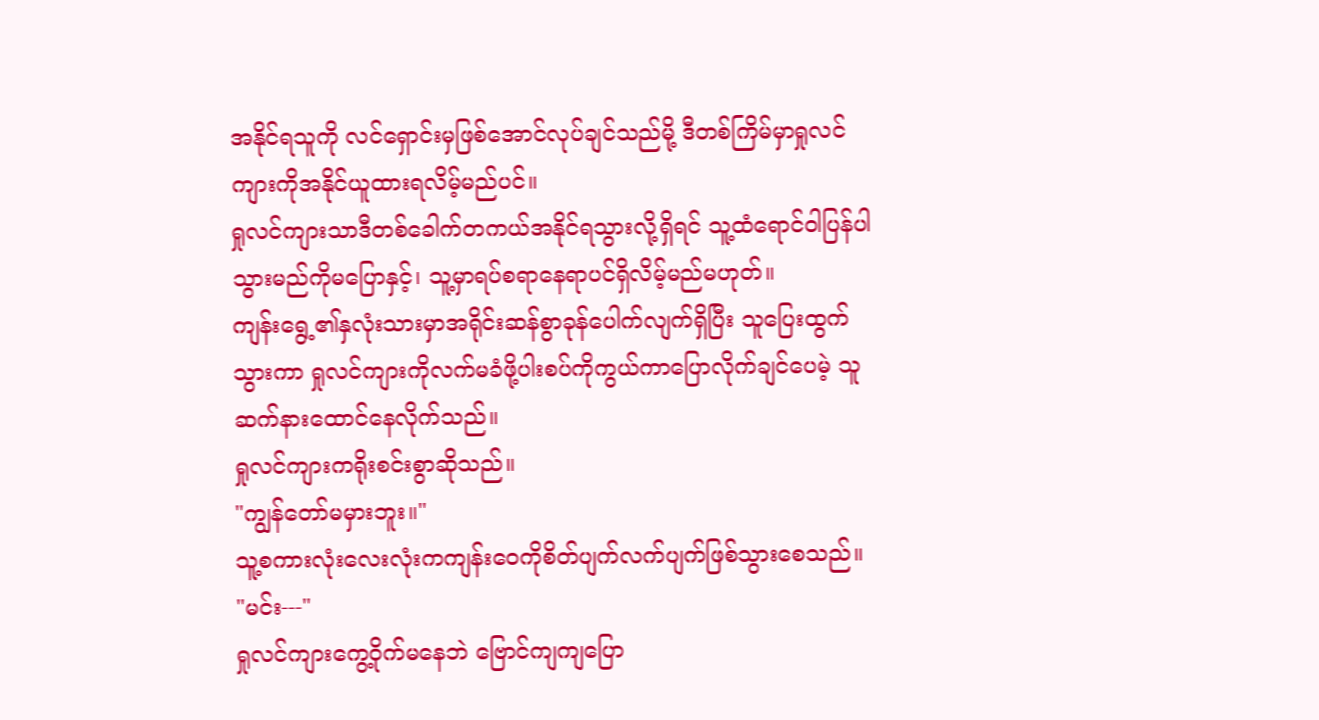အနိုင်ရသူကို လင်ရှောင်းမှဖြစ်အောင်လုပ်ချင်သည်မို့ ဒီတစ်ကြိမ်မှာရှုလင်ကျားကိုအနိုင်ယူထားရလိမ့်မည်ပင်။
ရှုလင်ကျားသာဒီတစ်ခေါက်တကယ်အနိုင်ရသွားလို့ရှိရင် သူ့ထံရောင်ဝါပြန်ပါသွားမည်ကိုမပြောနှင့်၊ သူ့မှာရပ်စရာနေရာပင်ရှိလိမ့်မည်မဟုတ်။
ကျန်းရွေ့၏နှလုံးသားမှာအရိုင်းဆန်စွာခုန်ပေါက်လျက်ရှိပြီး သူပြေးထွက်သွားကာ ရှုလင်ကျားကိုလက်မခံဖို့ပါးစပ်ကိုကွယ်ကာပြောလိုက်ချင်ပေမဲ့ သူဆက်နားထောင်နေလိုက်သည်။
ရှုလင်ကျားကရိုးစင်းစွာဆိုသည်။
"ကျွန်တော်မမှားဘူး။"
သူ့စကားလုံးလေးလုံးကကျန်းဝေကိုစိတ်ပျက်လက်ပျက်ဖြစ်သွားစေသည်။
"မင်း---"
ရှုလင်ကျားကွေ့ဝိုက်မနေဘဲ ဗြောင်ကျကျပြော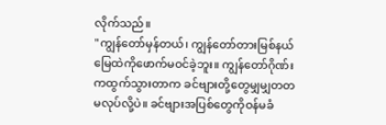လိုက်သည်။
"ကျွန်တော်မှန်တယ်၊ ကျွန်တော်တားမြစ်နယ်မြေထဲကိုဖောက်မဝင်ခဲ့ဘူး။ ကျွန်တော်ဂိုဏ်းကထွက်သွားတာက ခင်ဗျားတို့တွေမျှမျှတတမလုပ်လို့ပဲ။ ခင်ဗျားအပြစ်တွေကိုဝန်မခံ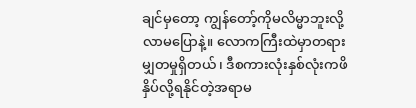ချင်မှတော့ ကျွန်တော့်ကိုမလိမ္မာဘူးလို့လာမပြောနဲ့။ လောကကြီးထဲမှာတရားမျှတမှုရှိတယ်၊ ဒီစကားလုံးနှစ်လုံးကဖိနှိပ်လို့ရနိုင်တဲ့အရာမ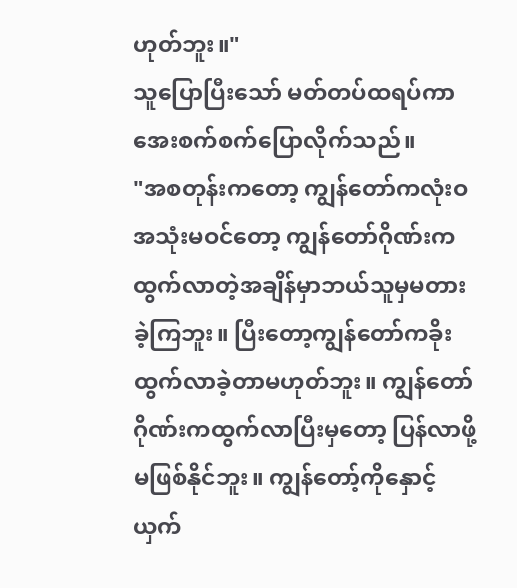ဟုတ်ဘူး။"
သူပြောပြီးသော် မတ်တပ်ထရပ်ကာအေးစက်စက်ပြောလိုက်သည်။
"အစတုန်းကတော့ ကျွန်တော်ကလုံးဝအသုံးမဝင်တော့ ကျွန်တော်ဂိုဏ်းကထွက်လာတဲ့အချိန်မှာဘယ်သူမှမတားခဲ့ကြဘူး။ ပြီးတော့ကျွန်တော်ကခိုးထွက်လာခဲ့တာမဟုတ်ဘူး။ ကျွန်တော်ဂိုဏ်းကထွက်လာပြီးမှတော့ ပြန်လာဖို့မဖြစ်နိုင်ဘူး။ ကျွန်တော့်ကိုနှောင့်ယှက်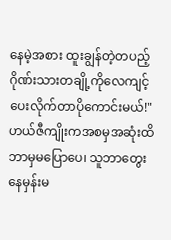နေမဲ့အစား ထူးချွန်တဲ့တပည့်ဂိုဏ်းသားတချို့ကိုလေကျင့်ပေးလိုက်တာပိုကောင်းမယ်!"
ဟယ်ဇီကျိုးကအစမှအဆုံးထိဘာမှမပြောပေ၊ သူဘာတွေးနေမှန်းမ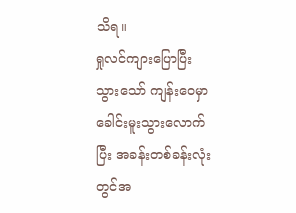သိရ။
ရှုလင်ကျားပြောပြီးသွားသော် ကျန်းဝေမှာခေါင်းမူးသွားလောက်ပြီး အခန်းတစ်ခန်းလုံးတွင်အ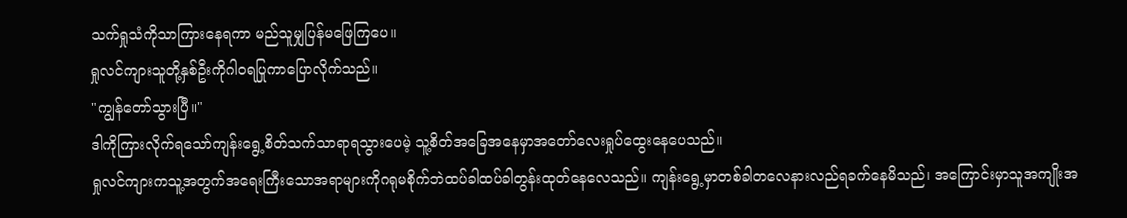သက်ရှုသံကိုသာကြားနေရကာ မည်သူမျှပြန်မဖြေကြပေ။
ရှုလင်ကျားသူတို့နှစ်ဦးကိုဂါဝရပြုကာပြောလိုက်သည်။
"ကျွန်တော်သွားပြီ။"
ဒါကိုကြားလိုက်ရသော်ကျန်းရွေ့စိတ်သက်သာရာရသွားပေမဲ့ သူ့စိတ်အခြေအနေမှာအတော်လေးရှုပ်ထွေးနေပေသည်။
ရှုလင်ကျားကသူ့အတွက်အရေးကြီးသောအရာများကိုဂရုမစိုက်ဘဲထပ်ခါထပ်ခါတွန်းထုတ်နေလေသည်။ ကျန်းရွေ့မှာတစ်ခါတလေနားလည်ရခက်နေမိသည်၊ အကြောင်းမှာသူအကျိုးအ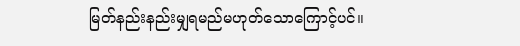မြတ်နည်းနည်းမျှရမည်မဟုတ်သောကြောင့်ပင်။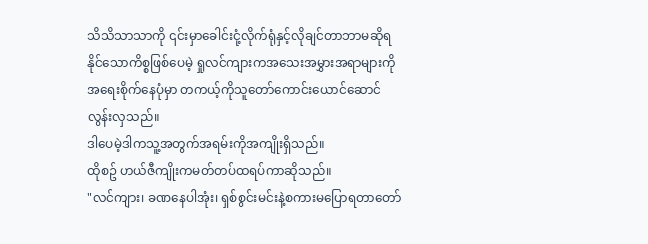သိသိသာသာကို ၎င်းမှာခေါင်းငုံ့လိုက်ရုံနှင့်လိုချင်တာဘာမဆိုရနိုင်သောကိစ္စဖြစ်ပေမဲ့ ရှုလင်ကျားကအသေးအမွှားအရာများကိုအရေးစိုက်နေပုံမှာ တကယ့်ကိုသူတော်ကောင်းယောင်ဆောင်လွန်းလှသည်။
ဒါပေမဲ့ဒါကသူ့အတွက်အရမ်းကိုအကျိုးရှိသည်။
ထိုစဥ် ဟယ်ဇီကျိုးကမတ်တပ်ထရပ်ကာဆိုသည်။
"လင်ကျား၊ ခဏနေပါအုံး၊ ရှစ်စွင်းမင်းနဲ့စကားမပြောရတာတော်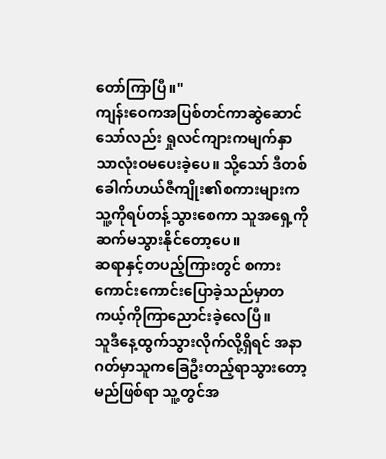တော်ကြာပြီ။"
ကျန်းဝေကအပြစ်တင်ကာဆွဲဆောင်သော်လည်း ရှုလင်ကျားကမျက်နှာသာလုံးဝမပေးခဲ့ပေ။ သို့သော် ဒီတစ်ခေါက်ဟယ်ဇီကျိုး၏စကားများကသူ့ကိုရပ်တန့်သွားစေကာ သူအရှေ့ကိုဆက်မသွားနိုင်တော့ပေ။
ဆရာနှင့်တပည့်ကြားတွင် စကားကောင်းကောင်းပြောခဲ့သည်မှာတကယ့်ကိုကြာညောင်းခဲ့လေပြီ။
သူဒီနေ့ထွက်သွားလိုက်လို့ရှိရင် အနာဂတ်မှာသူကခြေဦးတည့်ရာသွားတော့မည်ဖြစ်ရာ သူ့တွင်အ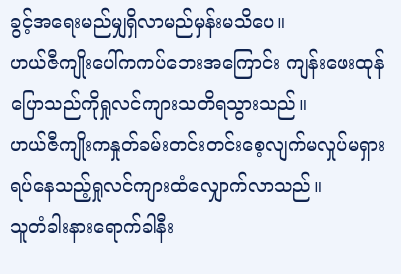ခွင့်အရေးမည်မျှရှိလာမည်မှန်းမသိပေ။
ဟယ်ဇီကျိုးပေါ်ကကပ်ဘေးအကြောင်း ကျန်းဖေးထုန်ပြောသည်ကိုရှုလင်ကျားသတိရသွားသည်။
ဟယ်ဇီကျိုးကနှုတ်ခမ်းတင်းတင်းစေ့လျက်မလှုပ်မရှားရပ်နေသည့်ရှုလင်ကျားထံလျှောက်လာသည်။
သူတံခါးနားရောက်ခါနီး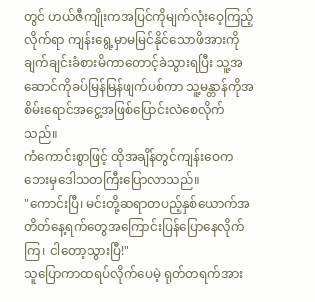တွင် ဟယ်ဇီကျိုးကအပြင်ကိုမျက်လုံးဝေ့ကြည့်လိုက်ရာ ကျန်းရွေ့မှာမမြင်နိုင်သောဖိအားကိုချက်ချင်းခံစားမိကာတောင့်ခဲသွားရပြီး သူ့အဆောင်ကိုခပ်မြန်မြန်ဖျက်ပစ်ကာ သူ့မန္တာန်ကိုအစိမ်းရောင်အငွေ့အဖြစ်ပြောင်းလဲစေလိုက်သည်။
ကံကောင်းစွာဖြင့် ထိုအချိန်တွင်ကျန်းဝေကဘေးမှဒေါသတကြီးပြောလာသည်။
"ကောင်းပြီ၊ မင်းတို့ဆရာတပည့်နှစ်ယောက်အတိတ်နေ့ရက်တွေအကြောင်းပြန်ပြောနေလိုက်ကြ၊ ငါတော့သွားပြီ!"
သူပြောကာထရပ်လိုက်ပေမဲ့ ရုတ်တရက်အား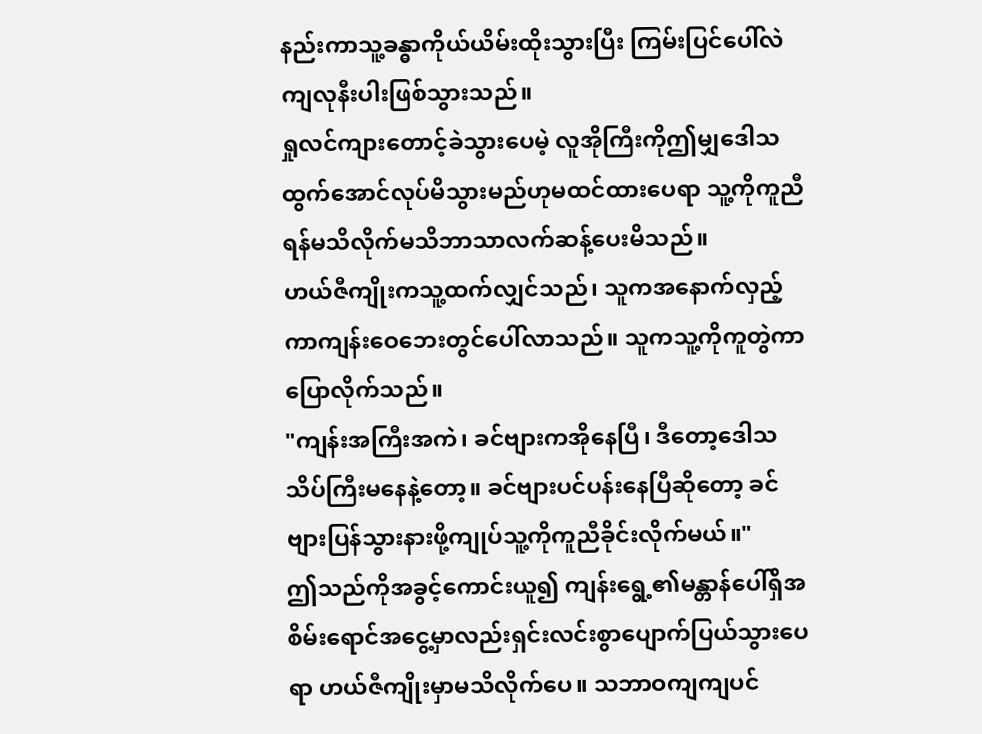နည်းကာသူ့ခန္ဓာကိုယ်ယိမ်းထိုးသွားပြီး ကြမ်းပြင်ပေါ်လဲကျလုနီးပါးဖြစ်သွားသည်။
ရှုလင်ကျားတောင့်ခဲသွားပေမဲ့ လူအိုကြီးကိုဤမျှဒေါသထွက်အောင်လုပ်မိသွားမည်ဟုမထင်ထားပေရာ သူ့ကိုကူညီရန်မသိလိုက်မသိဘာသာလက်ဆန့်ပေးမိသည်။
ဟယ်ဇီကျိုးကသူ့ထက်လျှင်သည်၊ သူကအနောက်လှည့်ကာကျန်းဝေဘေးတွင်ပေါ်လာသည်။ သူကသူ့ကိုကူတွဲကာပြောလိုက်သည်။
"ကျန်းအကြီးအကဲ၊ ခင်ဗျားကအိုနေပြီ၊ ဒီတော့ဒေါသသိပ်ကြီးမနေနဲ့တော့။ ခင်ဗျားပင်ပန်းနေပြီဆိုတော့ ခင်ဗျားပြန်သွားနားဖို့ကျုပ်သူ့ကိုကူညီခိုင်းလိုက်မယ်။"
ဤသည်ကိုအခွင့်ကောင်းယူ၍ ကျန်းရွေ့၏မန္တာန်ပေါ်ရှိအစိမ်းရောင်အငွေ့မှာလည်းရှင်းလင်းစွာပျောက်ပြယ်သွားပေရာ ဟယ်ဇီကျိုးမှာမသိလိုက်ပေ။ သဘာဝကျကျပင်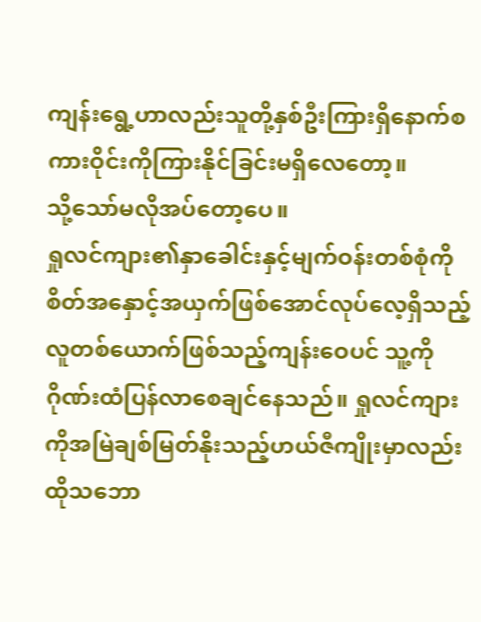ကျန်းရွေ့ဟာလည်းသူတို့နှစ်ဦးကြားရှိနောက်စကားဝိုင်းကိုကြားနိုင်ခြင်းမရှိလေတော့။
သို့သော်မလိုအပ်တော့ပေ။
ရှုလင်ကျား၏နှာခေါင်းနှင့်မျက်ဝန်းတစ်စုံကိုစိတ်အနှောင့်အယှက်ဖြစ်အောင်လုပ်လေ့ရှိသည့်လူတစ်ယောက်ဖြစ်သည့်ကျန်းဝေပင် သူ့ကိုဂိုဏ်းထံပြန်လာစေချင်နေသည်။ ရှုလင်ကျားကိုအမြဲချစ်မြတ်နိုးသည့်ဟယ်ဇီကျိုးမှာလည်းထိုသဘော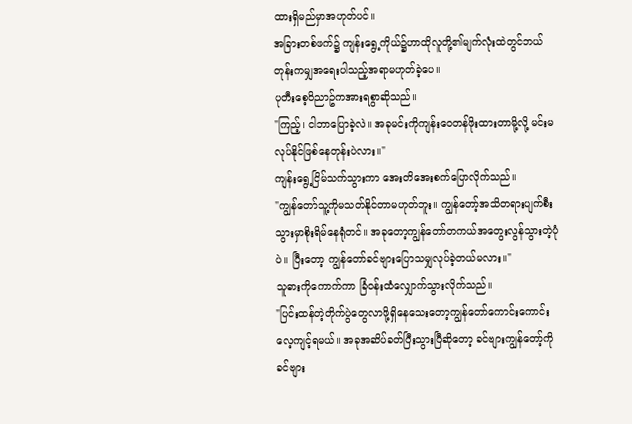ထားရှိမည်မှာအဟုတ်ပင်။
အခြားတစ်ဖက်၌ ကျန်းရွေ့ကိုယ်၌ဟာထိုလူတို့၏မျက်လုံးထဲတွင်ဘယ်တုန်းကမျှအရေးပါသည့်အရာမဟုတ်ခဲ့ပေ။
ပုတီးစေ့ဝိညာဥ်ကအားရစွာဆိုသည်။
"ကြည့်၊ ငါဘာပြောခဲ့လဲ။ အခုမင်းကိုကျန်းဝေတန်ဖိုးထားတာမို့လို့ မင်းမလုပ်နိုင်ဖြစ်နေတုန်းပဲလား။"
ကျန်းရွေ့ငြိမ်သက်သွားကာ အေးတိအေးစက်ပြောလိုက်သည်။
"ကျွန်တော်သူ့ကိုမသတ်နိုင်တာမဟုတ်ဘူး။ ကျွန်တော့်အသိတရားပျက်စီးသွားမှာစိုးရိမ်နေရုံတင်။ အခုတော့ကျွန်တော်တကယ်အတွေးလွန်သွားတဲ့ပုံပဲ။ ပြီးတော့ ကျွန်တော်ခင်ဗျားပြောသမျှလုပ်ခဲ့တယ်မလား။"
သူဓားကိုကောက်ကာ ခြံဝန်းထံလျှောက်သွားလိုက်သည်။
"ပြင်းထန်တဲ့တိုက်ပွဲတွေလာဖို့ရှိနေသေးတော့ကျွန်တော်ကောင်းကောင်းလေ့ကျင့်ရမယ်။ အခုအဆိပ်ခတ်ပြီးသွားပြီဆိုတော့ ခင်ဗျားကျွန်တော့်ကိုခင်ဗျား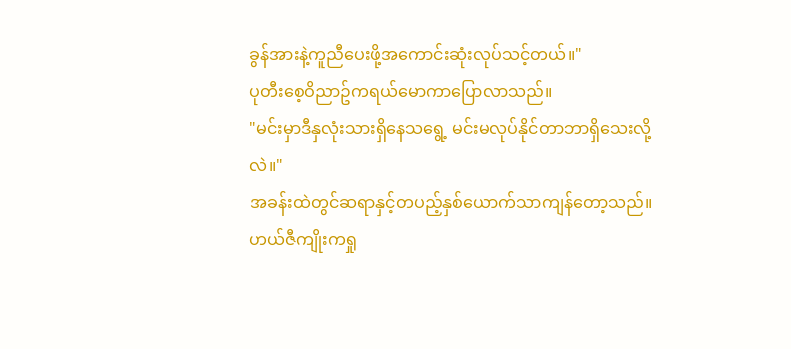ခွန်အားနဲ့ကူညီပေးဖို့အကောင်းဆုံးလုပ်သင့်တယ်။"
ပုတီးစေ့ဝိညာဥ်ကရယ်မောကာပြောလာသည်။
"မင်းမှာဒီနှလုံးသားရှိနေသရွေ့ မင်းမလုပ်နိုင်တာဘာရှိသေးလို့လဲ။"
အခန်းထဲတွင်ဆရာနှင့်တပည့်နှစ်ယောက်သာကျန်တော့သည်။ ဟယ်ဇီကျိုးကရှု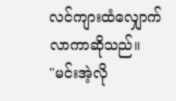လင်ကျားထံလျှောက်လာကာဆိုသည်။
"မင်းအဲ့လို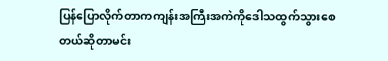ပြန်ပြောလိုက်တာကကျန်းအကြီးအကဲကိုဒေါသထွက်သွားစေတယ်ဆိုတာမင်း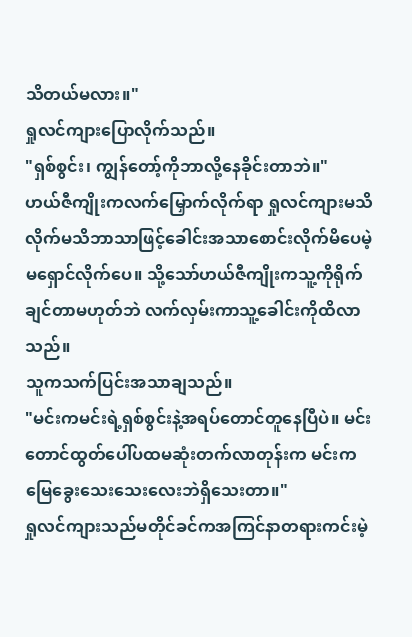သိတယ်မလား။"
ရှုလင်ကျားပြောလိုက်သည်။
"ရှစ်စွင်း၊ ကျွန်တော့်ကိုဘာလို့နေခိုင်းတာဘဲ။"
ဟယ်ဇီကျိုးကလက်မြှောက်လိုက်ရာ ရှုလင်ကျားမသိလိုက်မသိဘာသာဖြင့်ခေါင်းအသာစောင်းလိုက်မိပေမဲ့ မရှောင်လိုက်ပေ။ သို့သော်ဟယ်ဇီကျိုးကသူ့ကိုရိုက်ချင်တာမဟုတ်ဘဲ လက်လှမ်းကာသူ့ခေါင်းကိုထိလာသည်။
သူကသက်ပြင်းအသာချသည်။
"မင်းကမင်းရဲ့ရှစ်စွင်းနဲ့အရပ်တောင်တူနေပြီပဲ။ မင်းတောင်ထွတ်ပေါ်ပထမဆုံးတက်လာတုန်းက မင်းကမြေခွေးသေးသေးလေးဘဲရှိသေးတာ။"
ရှုလင်ကျားသည်မတိုင်ခင်ကအကြင်နာတရားကင်းမဲ့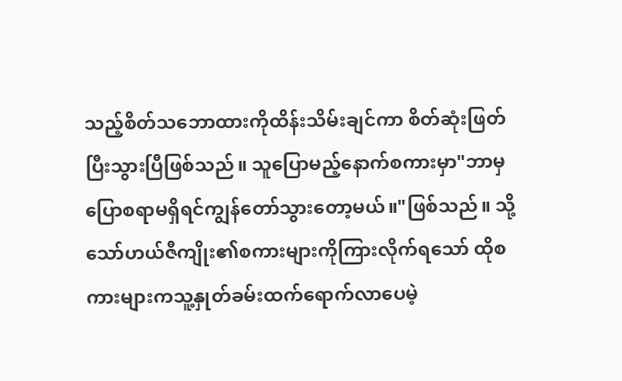သည့်စိတ်သဘောထားကိုထိန်းသိမ်းချင်ကာ စိတ်ဆုံးဖြတ်ပြီးသွားပြီဖြစ်သည်။ သူပြောမည့်နောက်စကားမှာ"ဘာမှပြောစရာမရှိရင်ကျွန်တော်သွားတော့မယ်။"ဖြစ်သည်။ သို့သော်ဟယ်ဇီကျိုး၏စကားများကိုကြားလိုက်ရသော် ထိုစကားများကသူ့နှုတ်ခမ်းထက်ရောက်လာပေမဲ့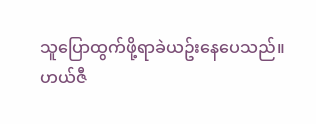သူပြောထွက်ဖို့ရာခဲယဥ်းနေပေသည်။
ဟယ်ဇီ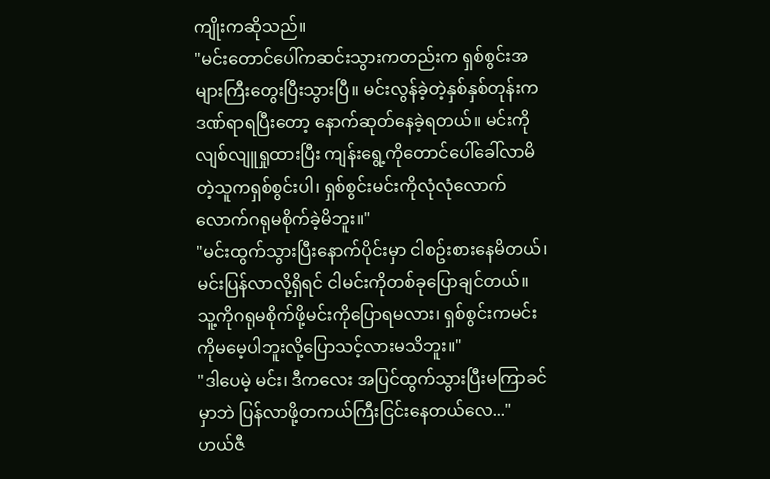ကျိုးကဆိုသည်။
"မင်းတောင်ပေါ်ကဆင်းသွားကတည်းက ရှစ်စွင်းအများကြီးတွေးပြီးသွားပြီ။ မင်းလွန်ခဲ့တဲ့နှစ်နှစ်တုန်းကဒဏ်ရာရပြီးတော့ နောက်ဆုတ်နေခဲ့ရတယ်။ မင်းကိုလျစ်လျူရှုထားပြီး ကျန်းရွေ့ကိုတောင်ပေါ်ခေါ်လာမိတဲ့သူကရှစ်စွင်းပါ၊ ရှစ်စွင်းမင်းကိုလုံလုံလောက်လောက်ဂရုမစိုက်ခဲ့မိဘူး။"
"မင်းထွက်သွားပြီးနောက်ပိုင်းမှာ ငါစဥ်းစားနေမိတယ်၊ မင်းပြန်လာလို့ရှိရင် ငါမင်းကိုတစ်ခုပြောချင်တယ်။ သူ့ကိုဂရုမစိုက်ဖို့မင်းကိုပြောရမလား၊ ရှစ်စွင်းကမင်းကိုမမေ့ပါဘူးလို့ပြောသင့်လားမသိဘူး။"
"ဒါပေမဲ့ မင်း၊ ဒီကလေး အပြင်ထွက်သွားပြီးမကြာခင်မှာဘဲ ပြန်လာဖို့တကယ်ကြီးငြင်းနေတယ်လေ..."
ဟယ်ဇီ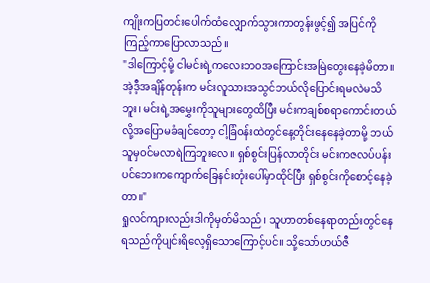ကျိုးကပြတင်းပေါက်ထံလျှောက်သွားကာတွန်းဖွင့်၍ အပြင်ကိုကြည့်ကာပြောလာသည်။
"ဒါကြောင့်မို့ ငါမင်းရဲ့ကလေးဘဝအကြောင်းအမြဲတွေးနေခဲ့မိတာ။ အဲ့ဒီ့အချိန်တုန်းက မင်းလူသားအသွင်ဘယ်လိုပြောင်းရမလဲမသိဘူး၊ မင်းရဲ့အမွှေးကိုသူများတွေထိပြီး မင်းကချစ်စရာကောင်းတယ်လို့အပြောမခံချင်တော့ ငါ့ခြံဝန်းထဲတွင်နေ့တိုင်းနေနေခဲ့တာမို့ ဘယ်သူမှဝင်မလာရဲကြဘူးလေ။ ရှစ်စွင်းပြန်လာတိုင်း မင်းကဇလပ်ပန်းပင်ဘေးကကျောက်ခြေနင်းတုံးပေါ်မှာထိုင်ပြီး ရှစ်စွင်းကိုစောင့်နေခဲ့တာ။"
ရှုလင်ကျားလည်းဒါကိုမှတ်မိသည်၊ သူဟာတစ်နေရာတည်းတွင်နေရသည်ကိုပျင်းရိလေ့ရှိသောကြောင့်ပင်။ သို့သော်ဟယ်ဇီ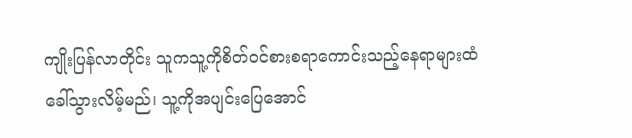ကျိုးပြန်လာတိုင်း သူကသူ့ကိုစိတ်ဝင်စားစရာကောင်းသည့်နေရာများထံခေါ်သွားလိမ့်မည်၊ သူ့ကိုအပျင်းပြေအောင်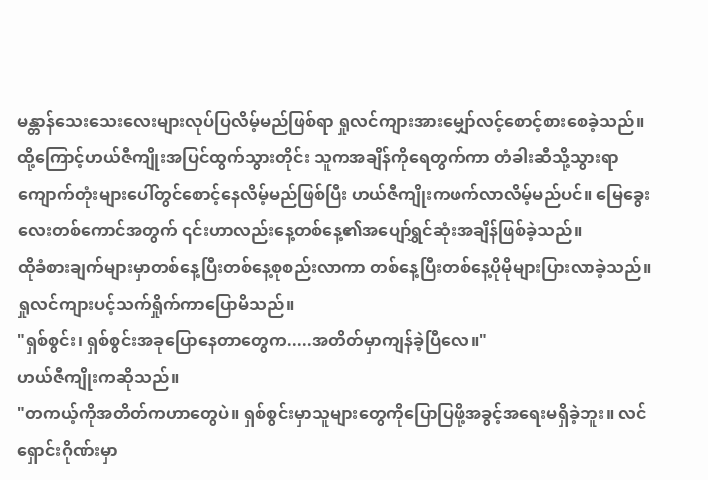မန္တာန်သေးသေးလေးများလုပ်ပြလိမ့်မည်ဖြစ်ရာ ရှုလင်ကျားအားမျှော်လင့်စောင့်စားစေခဲ့သည်။ ထို့ကြောင့်ဟယ်ဇီကျိုးအပြင်ထွက်သွားတိုင်း သူကအချိန်ကိုရေတွက်ကာ တံခါးဆီသို့သွားရာကျောက်တုံးများပေါ်တွင်စောင့်နေလိမ့်မည်ဖြစ်ပြီး ဟယ်ဇီကျိုးကဖက်လာလိမ့်မည်ပင်။ မြေခွေးလေးတစ်ကောင်အတွက် ၎င်းဟာလည်းနေ့တစ်နေ့၏အပျော်ရွှင်ဆုံးအချိန်ဖြစ်ခဲ့သည်။
ထိုခံစားချက်များမှာတစ်နေ့ပြီးတစ်နေ့စုစည်းလာကာ တစ်နေ့ပြီးတစ်နေ့ပိုမိုများပြားလာခဲ့သည်။
ရှုလင်ကျားပင့်သက်ရှိုက်ကာပြောမိသည်။
"ရှစ်စွင်း၊ ရှစ်စွင်းအခုပြောနေတာတွေက.....အတိတ်မှာကျန်ခဲ့ပြီလေ။"
ဟယ်ဇီကျိုးကဆိုသည်။
"တကယ့်ကိုအတိတ်ကဟာတွေပဲ။ ရှစ်စွင်းမှာသူများတွေကိုပြောပြဖို့အခွင့်အရေးမရှိခဲ့ဘူး။ လင်ရှောင်းဂိုဏ်းမှာ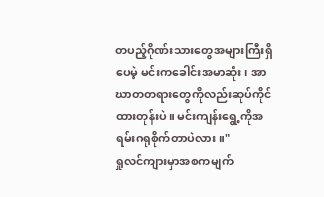တပည့်ဂိုဏ်းသားတွေအများကြီးရှိပေမဲ့ မင်းကခေါင်းအမာဆုံး၊ အာဃာတတရားတွေကိုလည်းဆုပ်ကိုင်ထားတုန်းပဲ။ မင်းကျန်းရွေ့ကိုအရမ်းဂရုစိုက်တာပဲလား။"
ရှုလင်ကျားမှာအစကမျက်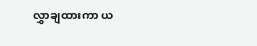လွှာချထားကာ ယ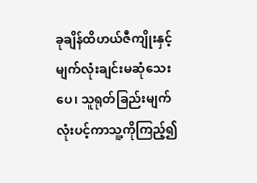ခုချိန်ထိဟယ်ဇီကျိုးနှင့်မျက်လုံးချင်းမဆုံသေးပေ၊ သူရုတ်ခြည်းမျက်လုံးပင့်ကာသူ့ကိုကြည့်၍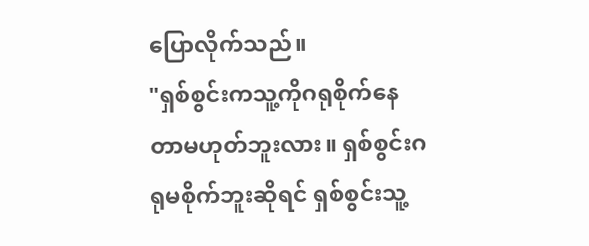ပြောလိုက်သည်။
"ရှစ်စွင်းကသူ့ကိုဂရုစိုက်နေတာမဟုတ်ဘူးလား။ ရှစ်စွင်းဂရုမစိုက်ဘူးဆိုရင် ရှစ်စွင်းသူ့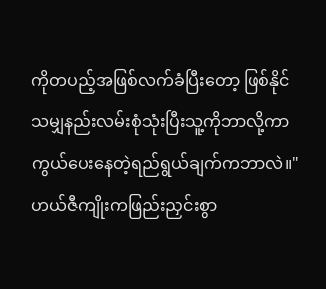ကိုတပည့်အဖြစ်လက်ခံပြီးတော့ ဖြစ်နိုင်သမျှနည်းလမ်းစုံသုံးပြီးသူ့ကိုဘာလို့ကာကွယ်ပေးနေတဲ့ရည်ရွယ်ချက်ကဘာလဲ။"
ဟယ်ဇီကျိုးကဖြည်းညှင်းစွာ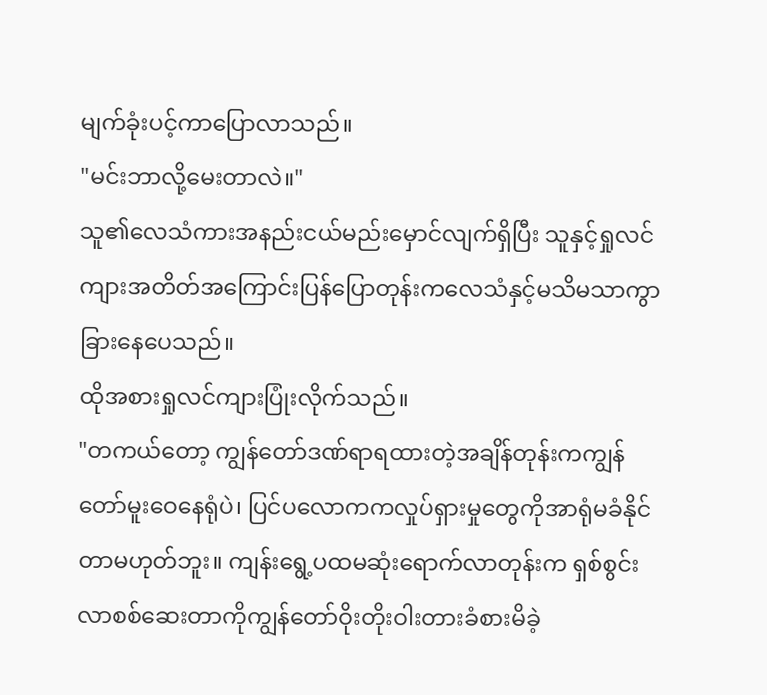မျက်ခုံးပင့်ကာပြောလာသည်။
"မင်းဘာလို့မေးတာလဲ။"
သူ၏လေသံကားအနည်းငယ်မည်းမှောင်လျက်ရှိပြီး သူနှင့်ရှုလင်ကျားအတိတ်အကြောင်းပြန်ပြောတုန်းကလေသံနှင့်မသိမသာကွာခြားနေပေသည်။
ထိုအစားရှုလင်ကျားပြုံးလိုက်သည်။
"တကယ်တော့ ကျွန်တော်ဒဏ်ရာရထားတဲ့အချိန်တုန်းကကျွန်တော်မူးဝေနေရုံပဲ၊ ပြင်ပလောကကလှုပ်ရှားမှုတွေကိုအာရုံမခံနိုင်တာမဟုတ်ဘူး။ ကျန်းရွေ့ပထမဆုံးရောက်လာတုန်းက ရှစ်စွင်းလာစစ်ဆေးတာကိုကျွန်တော်ဝိုးတိုးဝါးတားခံစားမိခဲ့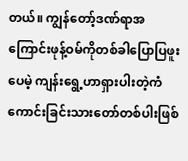တယ်။ ကျွန်တော့်ဒဏ်ရာအကြောင်းဖုန့်ဝမ်ကိုတစ်ခါပြောပြဖူးပေမဲ့ ကျန်းရွေ့ဟာရှားပါးတဲ့ကံကောင်းခြင်းသားတော်တစ်ပါးဖြစ်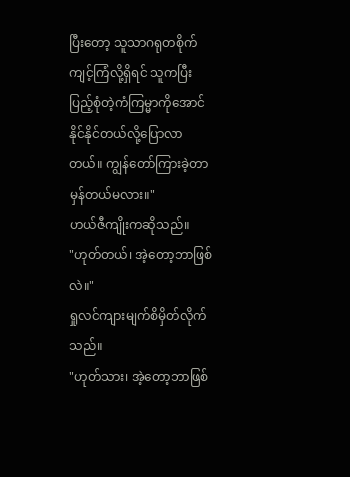ပြီးတော့ သူသာဂရုတစိုက်ကျင့်ကြံလို့ရှိရင် သူကပြီးပြည့်စုံတဲ့ကံကြမ္မာကိုအောင်နိုင်နိုင်တယ်လို့ပြောလာတယ်။ ကျွန်တော်ကြားခဲ့တာမှန်တယ်မလား။"
ဟယ်ဇီကျိုးကဆိုသည်။
"ဟုတ်တယ်၊ အဲ့တော့ဘာဖြစ်လဲ။"
ရှုလင်ကျားမျက်စိမှိတ်လိုက်သည်။
"ဟုတ်သား၊ အဲ့တော့ဘာဖြစ်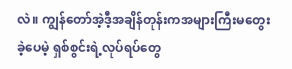လဲ။ ကျွန်တော်အဲ့ဒီ့အချိန်တုန်းကအများကြီးမတွေးခဲ့ပေမဲ့ ရှစ်စွင်းရဲ့လုပ်ရပ်တွေ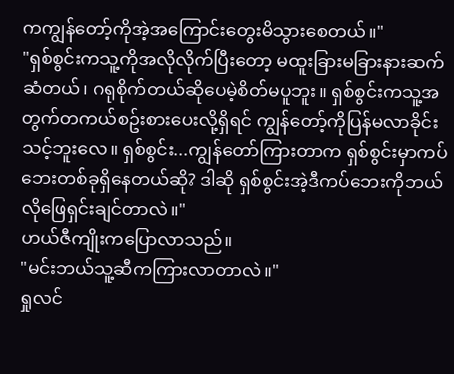ကကျွန်တော့်ကိုအဲ့အကြောင်းတွေးမိသွားစေတယ်။"
"ရှစ်စွင်းကသူ့ကိုအလိုလိုက်ပြီးတော့ မထူးခြားမခြားနားဆက်ဆံတယ်၊ ဂရုစိုက်တယ်ဆိုပေမဲ့စိတ်မပူဘူး။ ရှစ်စွင်းကသူ့အတွက်တကယ်စဥ်းစားပေးလို့ရှိရင် ကျွန်တော့်ကိုပြန်မလာခိုင်းသင့်ဘူးလေ။ ရှစ်စွင်း...ကျွန်တော်ကြားတာက ရှစ်စွင်းမှာကပ်ဘေးတစ်ခုရှိနေတယ်ဆို? ဒါဆို ရှစ်စွင်းအဲ့ဒီကပ်ဘေးကိုဘယ်လိုဖြေရှင်းချင်တာလဲ။"
ဟယ်ဇီကျိုးကပြောလာသည်။
"မင်းဘယ်သူ့ဆီကကြားလာတာလဲ။"
ရှုလင်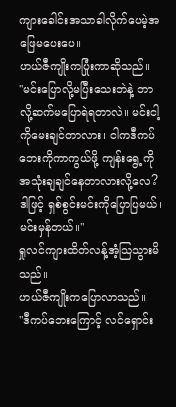ကျားခေါင်းအသာခါလိုက်ပေမဲ့အဖြေမပေးပေ။
ဟယ်ဇီကျိုးကပြုံးကာဆိုသည်။
"မင်းပြောလို့မပြီးသေးဘဲနဲ့ ဘာလို့ဆက်မပြောရဲရတာလဲ။ မင်းငါ့ကိုမေးချင်တာလား၊ ငါကဒီကပ်ဘေးကိုကာကွယ်ဖို့ ကျန်းရွေ့ကိုအသုံးချချင်နေတာလားလို့လေ? ဒါဖြင့် ရှစ်စွင်းမင်းကိုပြောပြမယ်၊ မင်းမှန်တယ်။"
ရှုလင်ကျားထိတ်လန့်အံ့သြသွားမိသည်။
ဟယ်ဇီကျိုးကပြောလာသည်။
"ဒီကပ်ဘေးကြောင့် လင်ရှောင်း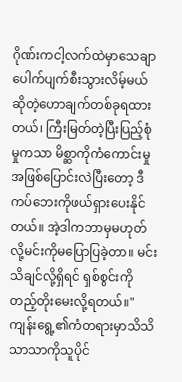ဂိုဏ်းကငါ့လက်ထဲမှာသေချာပေါက်ပျက်စီးသွားလိမ့်မယ်ဆိုတဲ့ဟောချက်တစ်ခုရထားတယ်၊ ကြီးမြတ်တဲ့ပြီးပြည့်စုံမှုကသာ မိစ္ဆာကိုကံကောင်းမှုအဖြစ်ပြောင်းလဲပြီးတော့ ဒီကပ်ဘေးကိုဖယ်ရှားပေးနိုင်တယ်။ အဲ့ဒါကဘာမှမဟုတ်လို့မင်းကိုမပြောပြခဲ့တာ။ မင်းသိချင်လို့ရှိရင် ရှစ်စွင်းကိုတည့်တိုးမေးလို့ရတယ်။"
ကျန်းရွေ့၏ကံတရားမှာသိသိသာသာကိုသူပိုင်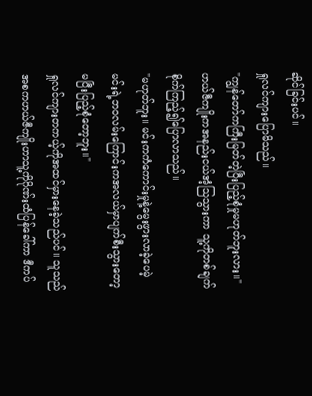ဆိုင်ခြင်းပင်။
ရှုလင်ကျားပြောမိသည်။
"ကျွန်တော်ကကြီးမြတ်တဲ့ပြီးပြည့်စုံမှုမဟုတ်ဘူးလား။"
ဟယ်ဇီကျိုးကအနည်းငယ်အံ့သြသွားကာ သူ့ကိုတစ်ချက်စိုက်ကြည့်၍ပြောလာသည်။
"မဟုတ်ဘူး။ မင်းကကံကောင်းမှုနဲ့မွေးဖွားလာခဲ့ပေမဲ့ မင်းရဲ့ဘဝလမ်းကြောင်းကအလယ်မှာပျက်စီးသွားတော့ မပြီးပြည့်စုံတော့ဘူး။"
ရှုလင်ကျားတကယ့်ကိုအထင်မှားနေခဲ့သည်ပင်။ သူသည်အစကဟယ်ဇီကျိုးဟာသူ့ကိုဂိုဏ်းထံပြန်ခေါ်ကာ ဒီကပ်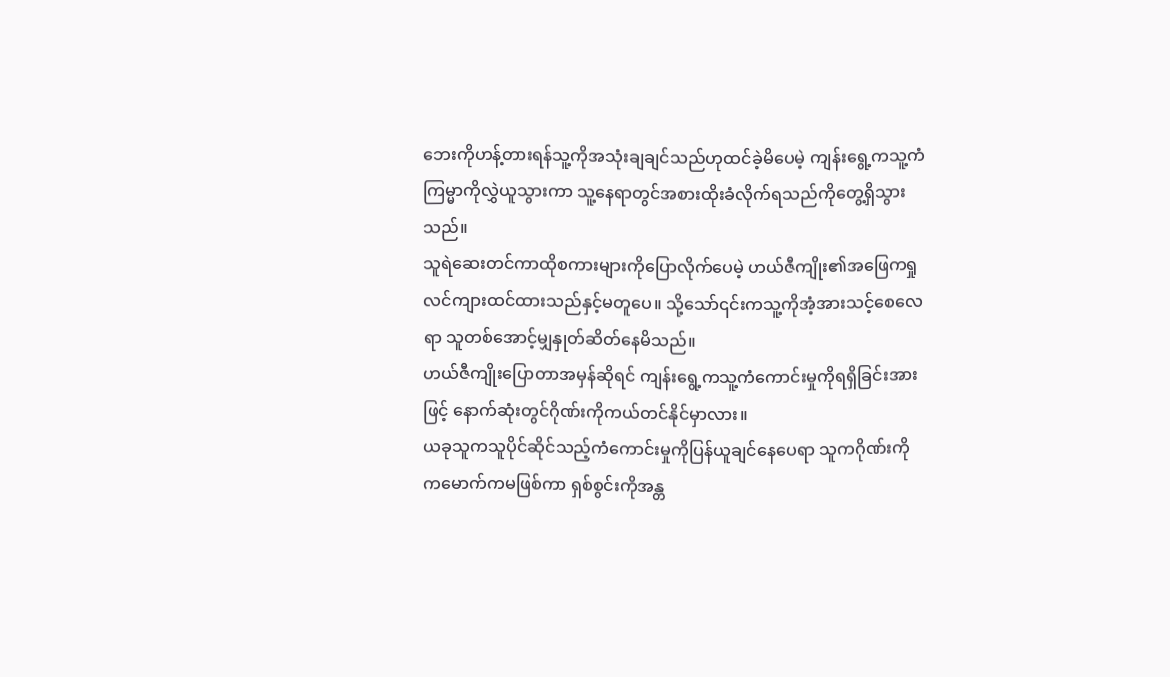ဘေးကိုဟန့်တားရန်သူ့ကိုအသုံးချချင်သည်ဟုထင်ခဲ့မိပေမဲ့ ကျန်းရွေ့ကသူ့ကံကြမ္မာကိုလွှဲယူသွားကာ သူ့နေရာတွင်အစားထိုးခံလိုက်ရသည်ကိုတွေ့ရှိသွားသည်။
သူရဲဆေးတင်ကာထိုစကားများကိုပြောလိုက်ပေမဲ့ ဟယ်ဇီကျိုး၏အဖြေကရှုလင်ကျားထင်ထားသည်နှင့်မတူပေ။ သို့သော်၎င်းကသူ့ကိုအံ့အားသင့်စေလေရာ သူတစ်အောင့်မျှနှုတ်ဆိတ်နေမိသည်။
ဟယ်ဇီကျိုးပြောတာအမှန်ဆိုရင် ကျန်းရွေ့ကသူ့ကံကောင်းမှုကိုရရှိခြင်းအားဖြင့် နောက်ဆုံးတွင်ဂိုဏ်းကိုကယ်တင်နိုင်မှာလား။
ယခုသူကသူပိုင်ဆိုင်သည့်ကံကောင်းမှုကိုပြန်ယူချင်နေပေရာ သူကဂိုဏ်းကိုကမောက်ကမဖြစ်ကာ ရှစ်စွင်းကိုအန္တ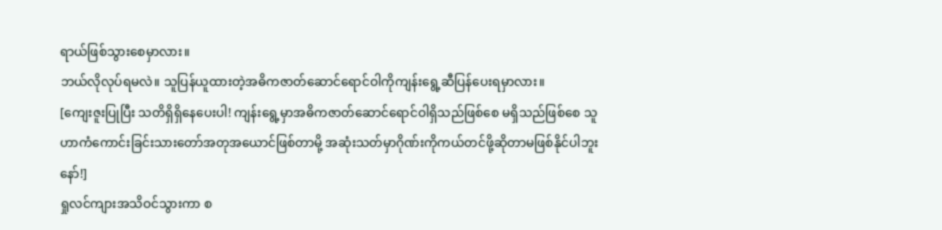ရာယ်ဖြစ်သွားစေမှာလား။
ဘယ်လိုလုပ်ရမလဲ။ သူပြန်ယူထားတဲ့အဓိကဇာတ်ဆောင်ရောင်ဝါကိုကျန်းရွေ့ဆီပြန်ပေးရမှာလား။
[ကျေးဇူးပြုပြီး သတိရှိရှိနေပေးပါ! ကျန်းရွေ့မှာအဓိကဇာတ်ဆောင်ရောင်ဝါရှိသည်ဖြစ်စေ မရှိသည်ဖြစ်စေ သူဟာကံကောင်းခြင်းသားတော်အတုအယောင်ဖြစ်တာမို့ အဆုံးသတ်မှာဂိုဏ်းကိုကယ်တင်ဖို့ဆိုတာမဖြစ်နိုင်ပါဘူးနော်!]
ရှုလင်ကျားအသိဝင်သွားကာ စ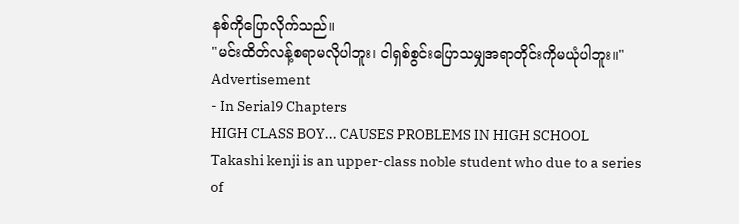နစ်ကိုပြောလိုက်သည်။
"မင်းထိတ်လန့်စရာမလိုပါဘူး၊ ငါရှစ်စွင်းပြောသမျှအရာတိုင်းကိုမယုံပါဘူး။"
Advertisement
- In Serial9 Chapters
HIGH CLASS BOY... CAUSES PROBLEMS IN HIGH SCHOOL
Takashi kenji is an upper-class noble student who due to a series of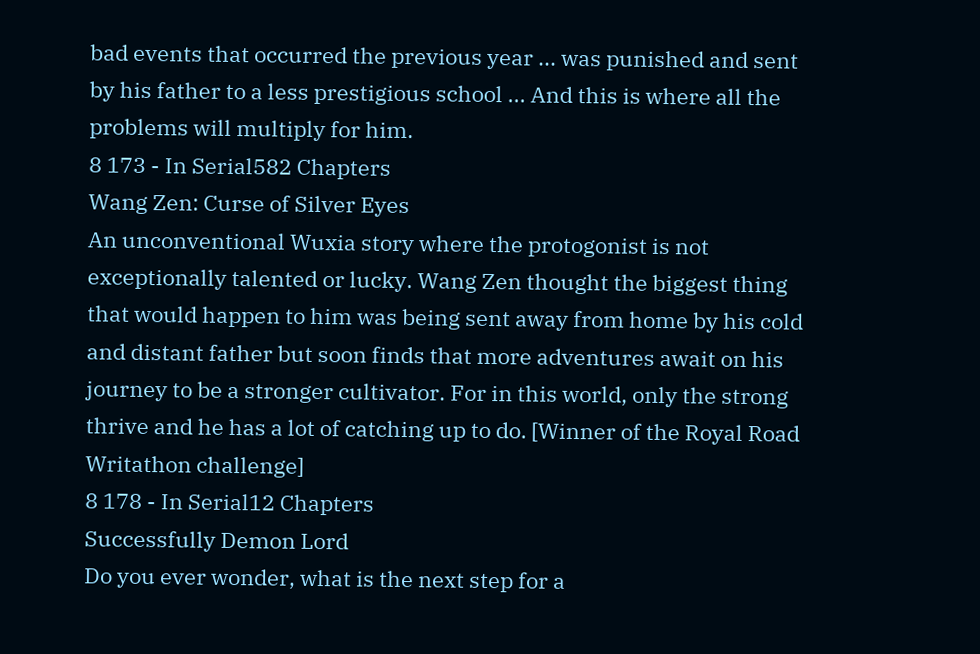bad events that occurred the previous year ... was punished and sent by his father to a less prestigious school ... And this is where all the problems will multiply for him.
8 173 - In Serial582 Chapters
Wang Zen: Curse of Silver Eyes
An unconventional Wuxia story where the protogonist is not exceptionally talented or lucky. Wang Zen thought the biggest thing that would happen to him was being sent away from home by his cold and distant father but soon finds that more adventures await on his journey to be a stronger cultivator. For in this world, only the strong thrive and he has a lot of catching up to do. [Winner of the Royal Road Writathon challenge]
8 178 - In Serial12 Chapters
Successfully Demon Lord
Do you ever wonder, what is the next step for a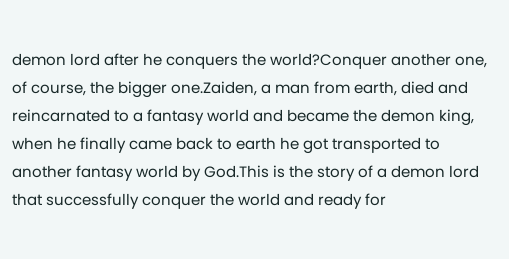demon lord after he conquers the world?Conquer another one, of course, the bigger one.Zaiden, a man from earth, died and reincarnated to a fantasy world and became the demon king, when he finally came back to earth he got transported to another fantasy world by God.This is the story of a demon lord that successfully conquer the world and ready for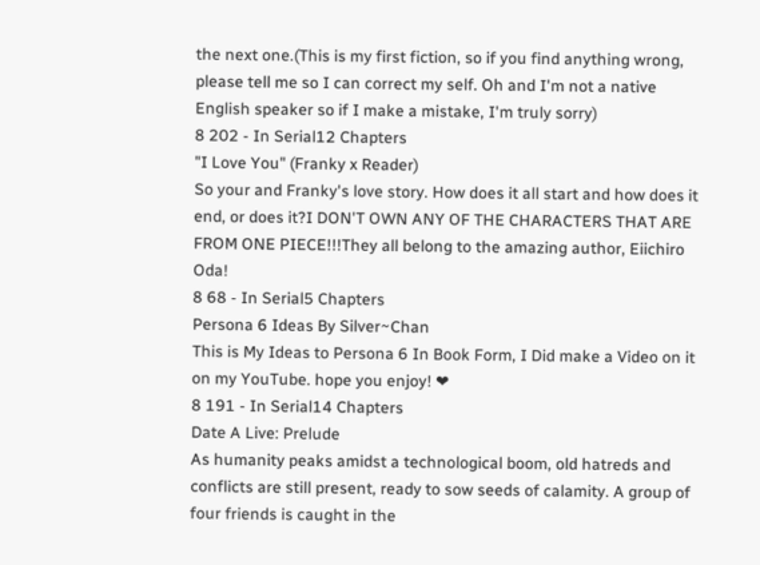the next one.(This is my first fiction, so if you find anything wrong, please tell me so I can correct my self. Oh and I'm not a native English speaker so if I make a mistake, I'm truly sorry)
8 202 - In Serial12 Chapters
"I Love You" (Franky x Reader)
So your and Franky's love story. How does it all start and how does it end, or does it?I DON'T OWN ANY OF THE CHARACTERS THAT ARE FROM ONE PIECE!!!They all belong to the amazing author, Eiichiro Oda!
8 68 - In Serial5 Chapters
Persona 6 Ideas By Silver~Chan
This is My Ideas to Persona 6 In Book Form, I Did make a Video on it on my YouTube. hope you enjoy! ❤
8 191 - In Serial14 Chapters
Date A Live: Prelude
As humanity peaks amidst a technological boom, old hatreds and conflicts are still present, ready to sow seeds of calamity. A group of four friends is caught in the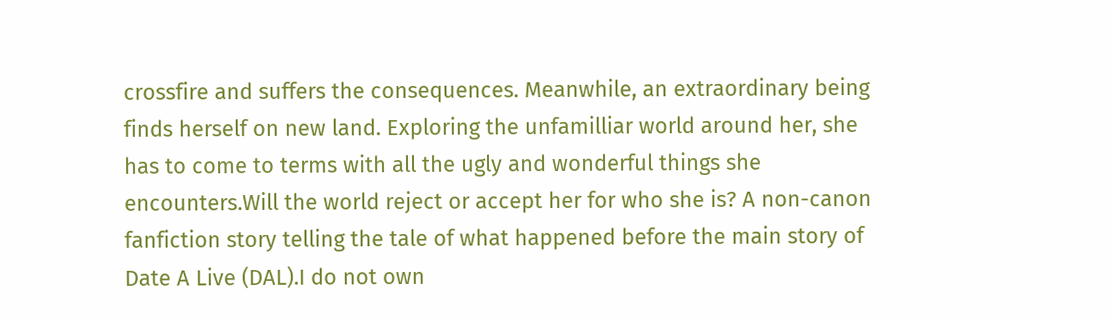crossfire and suffers the consequences. Meanwhile, an extraordinary being finds herself on new land. Exploring the unfamilliar world around her, she has to come to terms with all the ugly and wonderful things she encounters.Will the world reject or accept her for who she is? A non-canon fanfiction story telling the tale of what happened before the main story of Date A Live (DAL).I do not own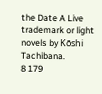the Date A Live trademark or light novels by Kōshi Tachibana.
8 179